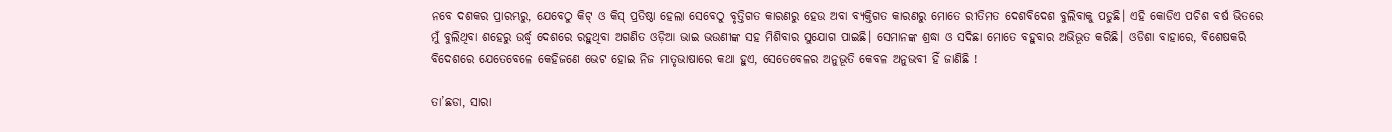ନବେ ଦଶକର ପ୍ରାରମ୍ଭରୁ, ଯେବେଠୁ କିଟ୍ ଓ କିସ୍ ପ୍ରତିଷ୍ଠା ହେଲା ସେବେଠୁ ବୃତ୍ତିଗତ କାରଣରୁ ହେଉ ଅବା ବ୍ୟକ୍ତିଗତ କାରଣରୁ ମୋତେ ରୀତିମତ ଦେଶବିଦେଶ ବୁଲିବାକୁ ପଡୁଛି। ଏହି କୋଡିଏ ପଚିଶ ବର୍ଷ ଭିତରେ ମୁଁ ବୁଲିଥିବା ଶହେରୁ ଉର୍ଦ୍ଧ୍ଵ ଦେଶରେ ରହୁଥିବା ଅଗଣିତ ଓଡ଼ିଆ ଭାଇ ଭଉଣୀଙ୍କ ସହ ମିଶିବାର ସୁଯୋଗ ପାଇଛି। ସେମାନଙ୍କ ଶ୍ରଦ୍ଧା ଓ ସଦିଛା ମୋତେ ବହୁବାର ଅଭିଭୂତ କରିଛି। ଓଡିଶା ବାହାରେ, ବିଶେଷକରି ବିଦେଶରେ ଯେତେବେଳେ କେହିଜଣେ ଭେଟ ହୋଇ ନିଜ ମାତୃଭାଷାରେ କଥା ହୁଏ, ସେତେବେଳର ଅନୁଭୂତି କେବଳ ଅନୁଭବୀ ହିଁ ଜାଣିଛି !

ତା’ଛଡା, ସାରା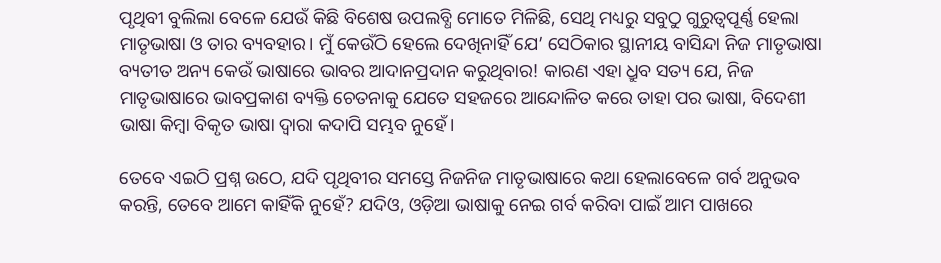ପୃଥିବୀ ବୁଲିଲା ବେଳେ ଯେଉଁ କିଛି ବିଶେଷ ଉପଲବ୍ଧି ମୋତେ ମିଳିଛି, ସେଥି ମଧ୍ୟରୁ ସବୁଠୁ ଗୁରୁତ୍ୱପୂର୍ଣ୍ଣ ହେଲା ମାତୃଭାଷା ଓ ତାର ବ୍ୟବହାର। ମୁଁ କେଉଁଠି ହେଲେ ଦେଖିନାହିଁ ଯେ’ ସେଠିକାର ସ୍ଥାନୀୟ ବାସିନ୍ଦା ନିଜ ମାତୃଭାଷା ବ୍ୟତୀତ ଅନ୍ୟ କେଉଁ ଭାଷାରେ ଭାବର ଆଦାନପ୍ରଦାନ କରୁଥିବାର! କାରଣ ଏହା ଧ୍ରୁବ ସତ୍ୟ ଯେ, ନିଜ ମାତୃଭାଷାରେ ଭାବପ୍ରକାଶ ବ୍ୟକ୍ତି ଚେତନାକୁ ଯେତେ ସହଜରେ ଆନ୍ଦୋଳିତ କରେ ତାହା ପର ଭାଷା, ବିଦେଶୀ ଭାଷା କିମ୍ବା ବିକୃତ ଭାଷା ଦ୍ଵାରା କଦାପି ସମ୍ଭବ ନୁହେଁ।

ତେବେ ଏଇଠି ପ୍ରଶ୍ନ ଉଠେ, ଯଦି ପୃଥିବୀର ସମସ୍ତେ ନିଜନିଜ ମାତୃଭାଷାରେ କଥା ହେଲାବେଳେ ଗର୍ବ ଅନୁଭବ କରନ୍ତି, ତେବେ ଆମେ କାହିଁକି ନୁହେଁ? ଯଦିଓ, ଓଡ଼ିଆ ଭାଷାକୁ ନେଇ ଗର୍ବ କରିବା ପାଇଁ ଆମ ପାଖରେ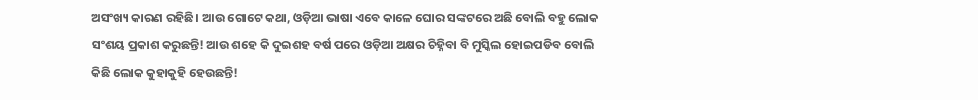ଅସଂଖ୍ୟ କାରଣ ରହିଛି। ଆଉ ଗୋଟେ କଥା, ଓଡ଼ିଆ ଭାଷା ଏବେ କାଳେ ଘୋର ସଙ୍କଟରେ ଅଛି ବୋଲି ବହୁ ଲୋକ ସଂଶୟ ପ୍ରକାଶ କରୁଛନ୍ତି! ଆଉ ଶହେ କି ଦୁଇଶହ ବର୍ଷ ପରେ ଓଡ଼ିଆ ଅକ୍ଷର ଚିହ୍ନିବା ବି ମୁସ୍କିଲ ହୋଇପଡିବ ବୋଲି କିଛି ଲୋକ କୁହାକୁହି ହେଉଛନ୍ତି!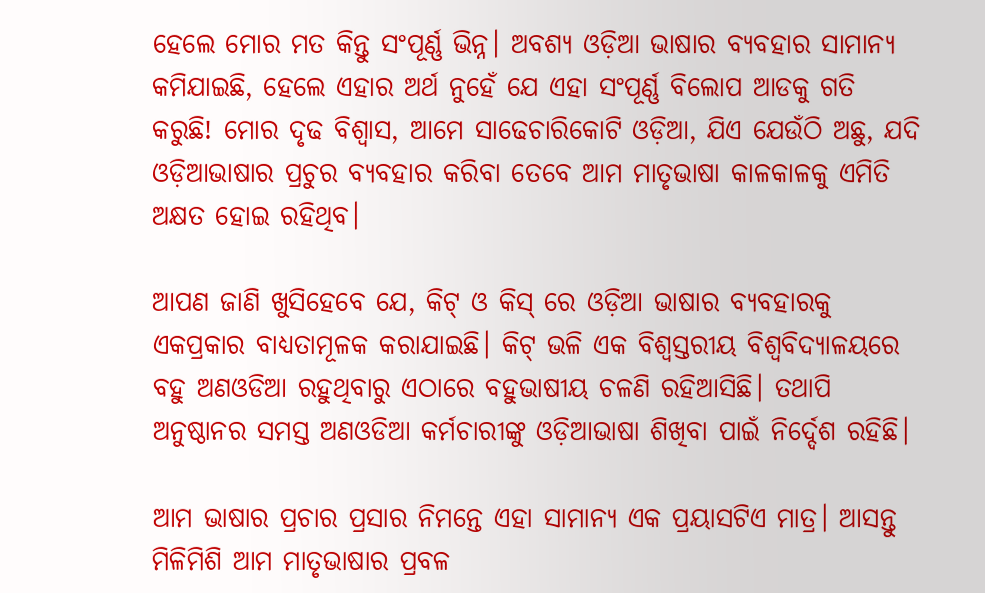ହେଲେ ମୋର ମତ କିନ୍ତୁ ସଂପୂର୍ଣ୍ଣ ଭିନ୍ନ। ଅବଶ୍ୟ ଓଡ଼ିଆ ଭାଷାର ବ୍ୟବହାର ସାମାନ୍ୟ କମିଯାଇଛି, ହେଲେ ଏହାର ଅର୍ଥ ନୁହେଁ ଯେ ଏହା ସଂପୂର୍ଣ୍ଣ ବିଲୋପ ଆଡକୁ ଗତି କରୁଛି! ମୋର ଦୃଢ ବିଶ୍ଵାସ, ଆମେ ସାଢେଚାରିକୋଟି ଓଡ଼ିଆ, ଯିଏ ଯେଉଁଠି ଅଛୁ, ଯଦି ଓଡ଼ିଆଭାଷାର ପ୍ରଚୁର ବ୍ୟବହାର କରିବା ତେବେ ଆମ ମାତୃଭାଷା କାଳକାଳକୁ ଏମିତି ଅକ୍ଷତ ହୋଇ ରହିଥିବ।

ଆପଣ ଜାଣି ଖୁସିହେବେ ଯେ, କିଟ୍ ଓ କିସ୍ ରେ ଓଡ଼ିଆ ଭାଷାର ବ୍ୟବହାରକୁ ଏକପ୍ରକାର ବାଧ୍ୟତାମୂଳକ କରାଯାଇଛି। କିଟ୍ ଭଳି ଏକ ବିଶ୍ଵସ୍ତରୀୟ ବିଶ୍ୱବିଦ୍ୟାଳୟରେ ବହୁ ଅଣଓଡିଆ ରହୁଥିବାରୁ ଏଠାରେ ବହୁଭାଷୀୟ ଚଳଣି ରହିଆସିଛି। ତଥାପି ଅନୁଷ୍ଠାନର ସମସ୍ତ ଅଣଓଡିଆ କର୍ମଚାରୀଙ୍କୁ ଓଡ଼ିଆଭାଷା ଶିଖିବା ପାଇଁ ନିର୍ଦ୍ଦେଶ ରହିଛି।

ଆମ ଭାଷାର ପ୍ରଚାର ପ୍ରସାର ନିମନ୍ତେ ଏହା ସାମାନ୍ୟ ଏକ ପ୍ରୟାସଟିଏ ମାତ୍ର। ଆସନ୍ତୁ ମିଳିମିଶି ଆମ ମାତୃଭାଷାର ପ୍ରବଳ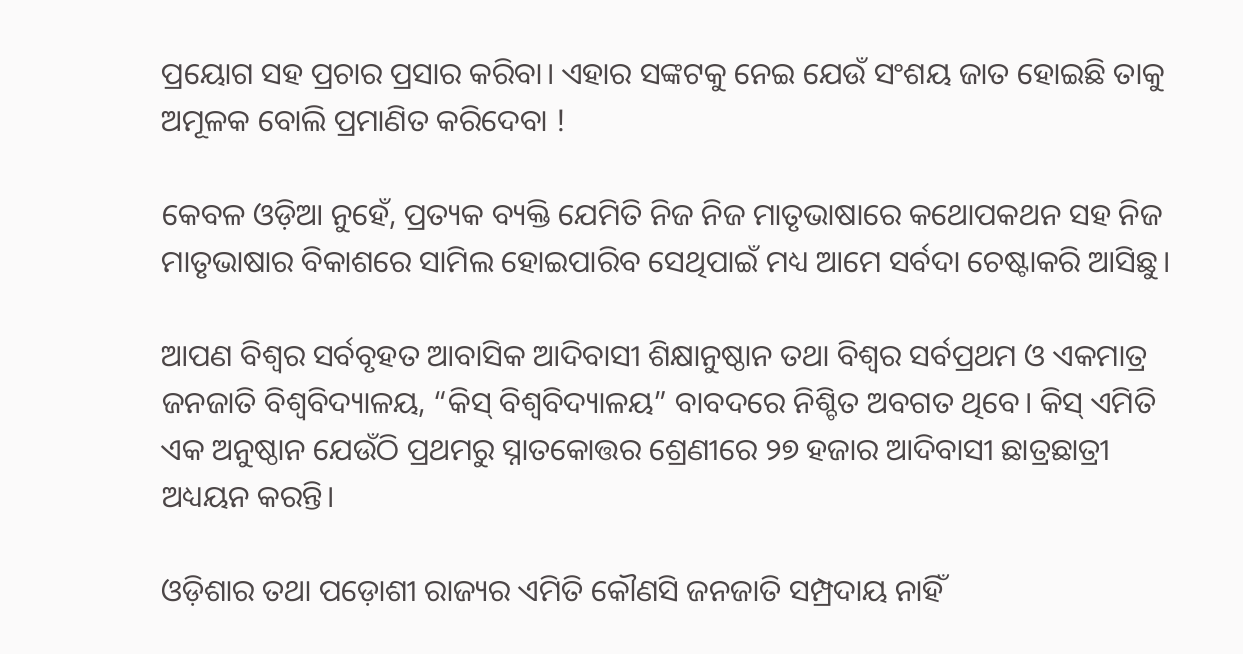ପ୍ରୟୋଗ ସହ ପ୍ରଚାର ପ୍ରସାର କରିବା। ଏହାର ସଙ୍କଟକୁ ନେଇ ଯେଉଁ ସଂଶୟ ଜାତ ହୋଇଛି ତାକୁ ଅମୂଳକ ବୋଲି ପ୍ରମାଣିତ କରିଦେବା !

କେବଳ ଓଡ଼ିଆ ନୁହେଁ, ପ୍ରତ୍ୟକ ବ୍ୟକ୍ତି ଯେମିତି ନିଜ ନିଜ ମାତୃଭାଷାରେ କଥୋପକଥନ ସହ ନିଜ ମାତୃଭାଷାର ବିକାଶରେ ସାମିଲ ହୋଇପାରିବ ସେଥିପାଇଁ ମଧ୍ୟ ଆମେ ସର୍ବଦା ଚେଷ୍ଟାକରି ଆସିଛୁ।

ଆପଣ ବିଶ୍ଵର ସର୍ବବୃହତ ଆବାସିକ ଆଦିବାସୀ ଶିକ୍ଷାନୁଷ୍ଠାନ ତଥା ବିଶ୍ଵର ସର୍ବପ୍ରଥମ ଓ ଏକମାତ୍ର ଜନଜାତି ବିଶ୍ୱବିଦ୍ୟାଳୟ, “କିସ୍ ବିଶ୍ୱବିଦ୍ୟାଳୟ” ବାବଦରେ ନିଶ୍ଚିତ ଅବଗତ ଥିବେ। କିସ୍ ଏମିତି ଏକ ଅନୁଷ୍ଠାନ ଯେଉଁଠି ପ୍ରଥମରୁ ସ୍ନାତକୋତ୍ତର ଶ୍ରେଣୀରେ ୨୭ ହଜାର ଆଦିବାସୀ ଛାତ୍ରଛାତ୍ରୀ ଅଧ୍ୟୟନ କରନ୍ତି।

ଓଡ଼ିଶାର ତଥା ପଡ଼ୋଶୀ ରାଜ୍ୟର ଏମିତି କୌଣସି ଜନଜାତି ସମ୍ପ୍ରଦାୟ ନାହିଁ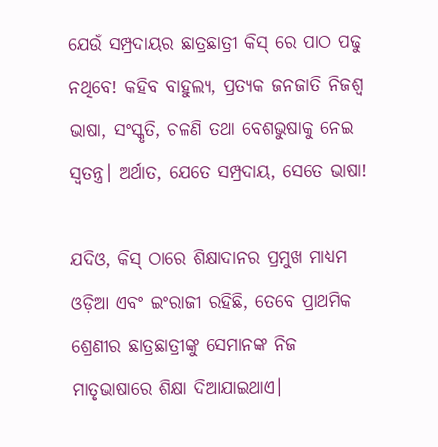ଯେଉଁ ସମ୍ପ୍ରଦାୟର ଛାତ୍ରଛାତ୍ରୀ କିସ୍ ରେ ପାଠ ପଢୁ ନଥିବେ! କହିବ ବାହୁଲ୍ୟ, ପ୍ରତ୍ୟକ ଜନଜାତି ନିଜଶ୍ଵ ଭାଷା, ସଂସ୍କୃତି, ଚଳଣି ତଥା ବେଶଭୁଷାକୁ ନେଇ ସ୍ଵତନ୍ତ୍ର। ଅର୍ଥାତ, ଯେତେ ସମ୍ପ୍ରଦାୟ, ସେତେ ଭାଷା!

ଯଦିଓ, କିସ୍ ଠାରେ ଶିକ୍ଷାଦାନର ପ୍ରମୁଖ ମାଧ୍ୟମ ଓଡ଼ିଆ ଏବଂ ଇଂରାଜୀ ରହିଛି, ତେବେ ପ୍ରାଥମିକ ଶ୍ରେଣୀର ଛାତ୍ରଛାତ୍ରୀଙ୍କୁ ସେମାନଙ୍କ ନିଜ ମାତୃଭାଷାରେ ଶିକ୍ଷା ଦିଆଯାଇଥାଏ।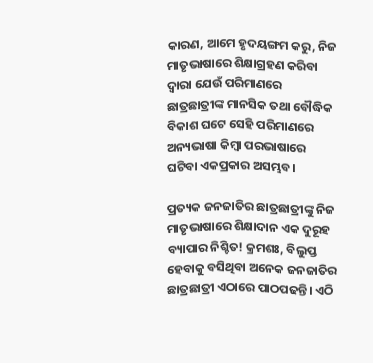କାରଣ, ଆମେ ହୃଦୟଙ୍ଗମ କରୁ, ନିଜ ମାତୃଭାଷାରେ ଶିକ୍ଷାଗ୍ରହଣ କରିବା ଦ୍ଵାରା ଯେଉଁ ପରିମାଣରେ ଛାତ୍ରଛାତ୍ରୀଙ୍କ ମାନସିକ ତଥା ବୌଦ୍ଧିକ ବିକାଶ ଘଟେ ସେହି ପରିମାଣରେ ଅନ୍ୟଭାଷା କିମ୍ବା ପରଭାଷାରେ ଘଟିବା ଏକପ୍ରକାର ଅସମ୍ଭବ।

ପ୍ରତ୍ୟକ ଜନଜାତିର ଛାତ୍ରଛାତ୍ରୀଙ୍କୁ ନିଜ ମାତୃଭାଷାରେ ଶିକ୍ଷାଦାନ ଏକ ଦୁରୂହ ବ୍ୟାପାର ନିଶ୍ଚିତ! କ୍ରମଶଃ, ବିଲୁପ୍ତ ହେବାକୁ ବସିଥିବା ଅନେକ ଜନଜାତିର ଛାତ୍ରଛାତ୍ରୀ ଏଠାରେ ପାଠପଢନ୍ତି। ଏଠି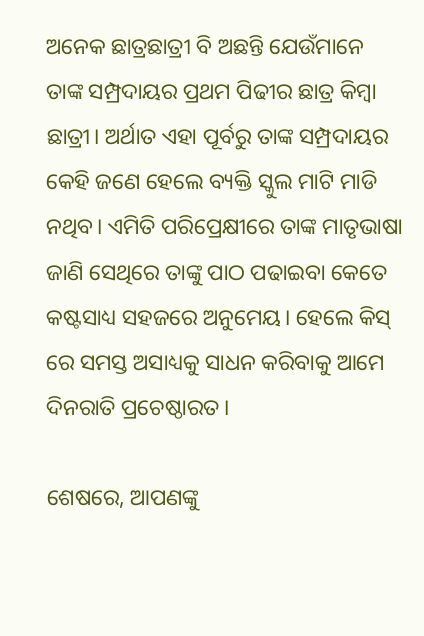ଅନେକ ଛାତ୍ରଛାତ୍ରୀ ବି ଅଛନ୍ତି ଯେଉଁମାନେ ତାଙ୍କ ସମ୍ପ୍ରଦାୟର ପ୍ରଥମ ପିଢୀର ଛାତ୍ର କିମ୍ବା ଛାତ୍ରୀ। ଅର୍ଥାତ ଏହା ପୂର୍ବରୁ ତାଙ୍କ ସମ୍ପ୍ରଦାୟର କେହି ଜଣେ ହେଲେ ବ୍ୟକ୍ତି ସ୍କୁଲ ମାଟି ମାଡି ନଥିବ। ଏମିତି ପରିପ୍ରେକ୍ଷୀରେ ତାଙ୍କ ମାତୃଭାଷା ଜାଣି ସେଥିରେ ତାଙ୍କୁ ପାଠ ପଢାଇବା କେତେ କଷ୍ଟସାଧ୍ୟ ସହଜରେ ଅନୁମେୟ। ହେଲେ କିସ୍ ରେ ସମସ୍ତ ଅସାଧ୍ୟକୁ ସାଧନ କରିବାକୁ ଆମେ ଦିନରାତି ପ୍ରଚେଷ୍ଠାରତ।

ଶେଷରେ, ଆପଣଙ୍କୁ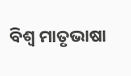ବିଶ୍ଵ ମାତୃଭାଷା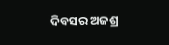ଦିବସର ଅଜଶ୍ର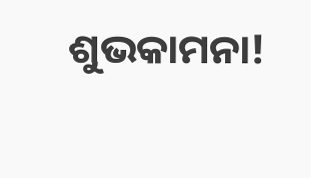ଶୁଭକାମନା!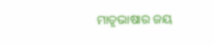ମାତୃଭାଷାର ଜୟ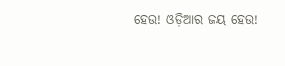ହେଉ! ଓଡ଼ିଆର ଜୟ ହେଉ!